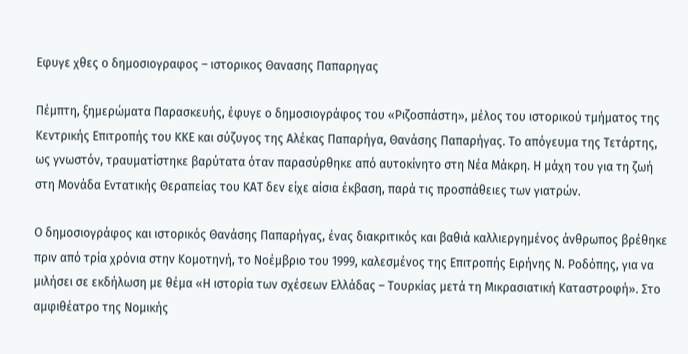Εφυγε χθες ο δημοσιογραφος – ιστορικος Θανασης Παπαρηγας

Πέμπτη, ξημερώματα Παρασκευής, έφυγε ο δημοσιογράφος του «Ριζοσπάστη», μέλος του ιστορικού τμήματος της Κεντρικής Επιτροπής του ΚΚΕ και σύζυγος της Αλέκας Παπαρήγα, Θανάσης Παπαρήγας. Το απόγευμα της Τετάρτης, ως γνωστόν, τραυματίστηκε βαρύτατα όταν παρασύρθηκε από αυτοκίνητο στη Νέα Μάκρη. Η μάχη του για τη ζωή στη Μονάδα Εντατικής Θεραπείας του ΚΑΤ δεν είχε αίσια έκβαση, παρά τις προσπάθειες των γιατρών.

Ο δημοσιογράφος και ιστορικός Θανάσης Παπαρήγας, ένας διακριτικός και βαθιά καλλιεργημένος άνθρωπος βρέθηκε πριν από τρία χρόνια στην Κομοτηνή, το Νοέμβριο του 1999, καλεσμένος της Επιτροπής Ειρήνης Ν. Ροδόπης, για να μιλήσει σε εκδήλωση με θέμα «Η ιστορία των σχέσεων Ελλάδας – Τουρκίας μετά τη Μικρασιατική Καταστροφή». Στο αμφιθέατρο της Νομικής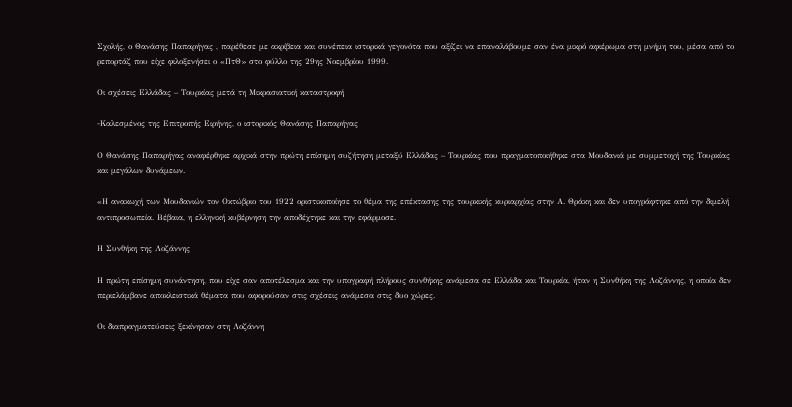Σχολής, ο Θανάσης Παπαρήγας , παρέθεσε με ακρίβεια και συνέπεια ιστορικά γεγονότα που αξίζει να επαναλάβουμε σαν ένα μικρό αφιέρωμα στη μνήμη του, μέσα από το ρεπορτάζ που είχε φιλοξενήσει ο «ΠτΘ» στο φύλλο της 29ης Νοεμβρίου 1999.

Οι σχέσεις Ελλάδας – Τουρκίας μετά τη Μικρασιατική καταστροφή

-Καλεσμένος της Επιτροπής Ειρήνης, ο ιστορικός Θανάσης Παπαρήγας

Ο Θανάσης Παπαρήγας αναφέρθηκε αρχικά στην πρώτη επίσημη συζήτηση μεταξύ Ελλάδας – Τουρκίας που πραγματοποιήθηκε στα Μουδανιά με συμμετοχή της Τουρκίας και μεγάλων δυνάμεων.

«Η ανακωχή των Μουδανιών τον Οκτώβριο του 1922 οριστικοποίησε το θέμα της επέκτασης της τουρκικής κυριαρχίας στην Α. Θράκη και δεν υπογράφτηκε από την διμελή αντιπροσωπεία. Βέβαια, η ελληνική κυβέρνηση την αποδέχτηκε και την εφάρμοσε.

Η Συνθήκη της Λοζάννης

Η πρώτη επίσημη συνάντηση, που είχε σαν αποτέλεσμα και την υπογραφή πλήρους συνθήκης ανάμεσα σε Ελλάδα και Τουρκία, ήταν η Συνθήκη της Λοζάννης, η οποία δεν περιελάμβανε αποκλειστικά θέματα που αφορούσαν στις σχέσεις ανάμεσα στις δυο χώρες.

Οι διαπραγματεύσεις ξεκίνησαν στη Λοζάννη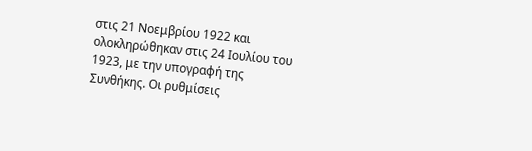στις 21 Νοεμβρίου 1922 και ολοκληρώθηκαν στις 24 Ιουλίου του 1923, με την υπογραφή της Συνθήκης. Οι ρυθμίσεις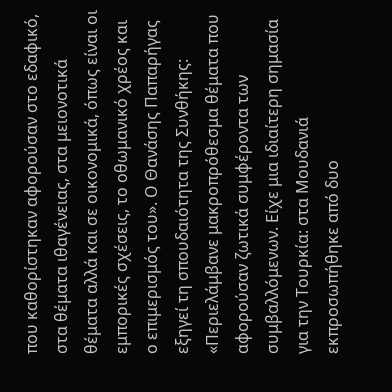που καθορίστηκαν αφορούσαν στο εδαφικό, στα θέματα ιθαγένειας, στα μειονοτικά θέματα αλλά και σε οικονομικά, όπως είναι οι εμπορικές σχέσεις, το οθωμανικό χρέος και ο επιμερισμός του». Ο Θανάσης Παπαρήγας εξηγεί τη σπουδαιότητα της Συνθήκης: «Περιελάμβανε μακροπρόθεσμα θέματα που αφορούσαν ζωτικά συμφέροντα των συμβαλλόμενων. Είχε μια ιδιαίτερη σημασία για την Τουρκία: στα Μουδανιά εκπροσωπήθηκε από δυο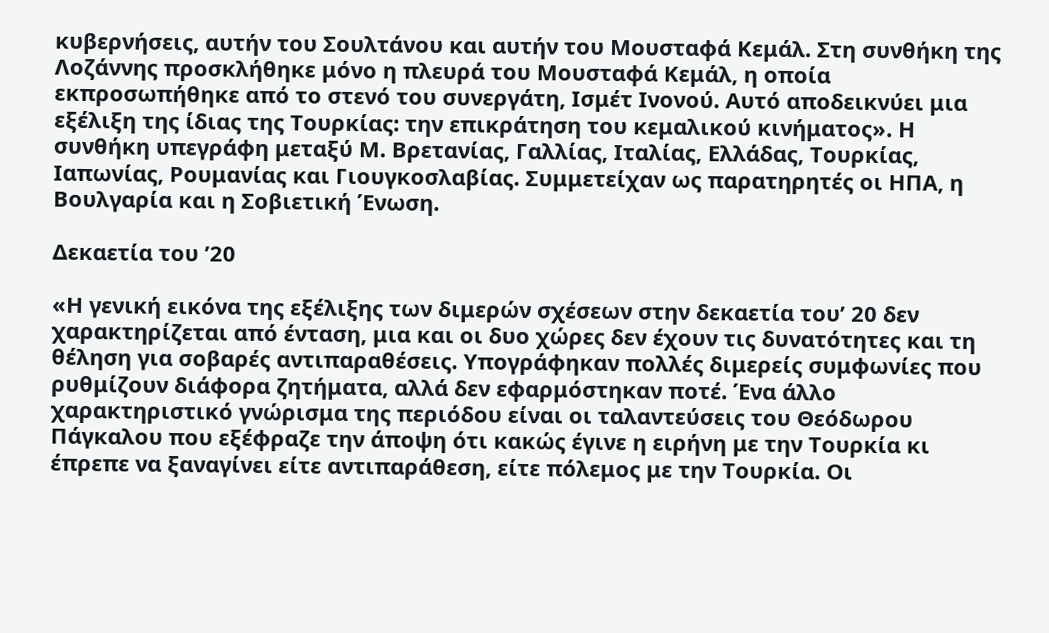κυβερνήσεις, αυτήν του Σουλτάνου και αυτήν του Μουσταφά Κεμάλ. Στη συνθήκη της Λοζάννης προσκλήθηκε μόνο η πλευρά του Μουσταφά Κεμάλ, η οποία εκπροσωπήθηκε από το στενό του συνεργάτη, Ισμέτ Ινονού. Αυτό αποδεικνύει μια εξέλιξη της ίδιας της Τουρκίας: την επικράτηση του κεμαλικού κινήματος». Η συνθήκη υπεγράφη μεταξύ Μ. Βρετανίας, Γαλλίας, Ιταλίας, Ελλάδας, Τουρκίας, Ιαπωνίας, Ρουμανίας και Γιουγκοσλαβίας. Συμμετείχαν ως παρατηρητές οι ΗΠΑ, η Βουλγαρία και η Σοβιετική Ένωση.

Δεκαετία του ’20

«Η γενική εικόνα της εξέλιξης των διμερών σχέσεων στην δεκαετία του’ 20 δεν χαρακτηρίζεται από ένταση, μια και οι δυο χώρες δεν έχουν τις δυνατότητες και τη θέληση για σοβαρές αντιπαραθέσεις. Υπογράφηκαν πολλές διμερείς συμφωνίες που ρυθμίζουν διάφορα ζητήματα, αλλά δεν εφαρμόστηκαν ποτέ. Ένα άλλο χαρακτηριστικό γνώρισμα της περιόδου είναι οι ταλαντεύσεις του Θεόδωρου Πάγκαλου που εξέφραζε την άποψη ότι κακώς έγινε η ειρήνη με την Τουρκία κι έπρεπε να ξαναγίνει είτε αντιπαράθεση, είτε πόλεμος με την Τουρκία. Οι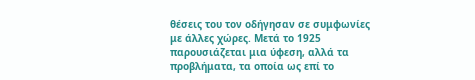θέσεις του τον οδήγησαν σε συμφωνίες με άλλες χώρες. Μετά το 1925 παρουσιάζεται μια ύφεση, αλλά τα προβλήματα, τα οποία ως επί το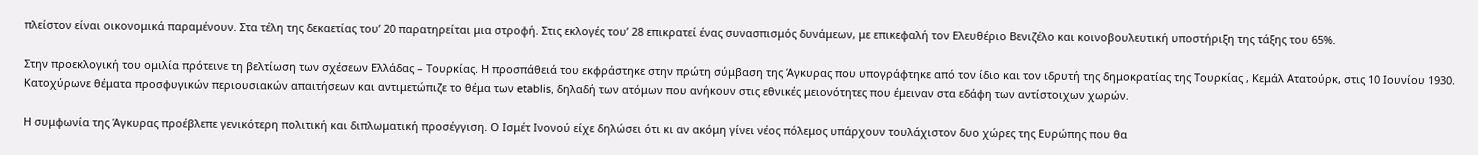πλείστον είναι οικονομικά παραμένουν. Στα τέλη της δεκαετίας του’ 20 παρατηρείται μια στροφή. Στις εκλογές του’ 28 επικρατεί ένας συνασπισμός δυνάμεων, με επικεφαλή τον Ελευθέριο Βενιζέλο και κοινοβουλευτική υποστήριξη της τάξης του 65%.

Στην προεκλογική του ομιλία πρότεινε τη βελτίωση των σχέσεων Ελλάδας – Τουρκίας. Η προσπάθειά του εκφράστηκε στην πρώτη σύμβαση της Άγκυρας που υπογράφτηκε από τον ίδιο και τον ιδρυτή της δημοκρατίας της Τουρκίας , Κεμάλ Ατατούρκ, στις 10 Ιουνίου 1930. Κατοχύρωνε θέματα προσφυγικών περιουσιακών απαιτήσεων και αντιμετώπιζε το θέμα των etablis, δηλαδή των ατόμων που ανήκουν στις εθνικές μειονότητες που έμειναν στα εδάφη των αντίστοιχων χωρών.

Η συμφωνία της Άγκυρας προέβλεπε γενικότερη πολιτική και διπλωματική προσέγγιση. Ο Ισμέτ Ινονού είχε δηλώσει ότι κι αν ακόμη γίνει νέος πόλεμος υπάρχουν τουλάχιστον δυο χώρες της Ευρώπης που θα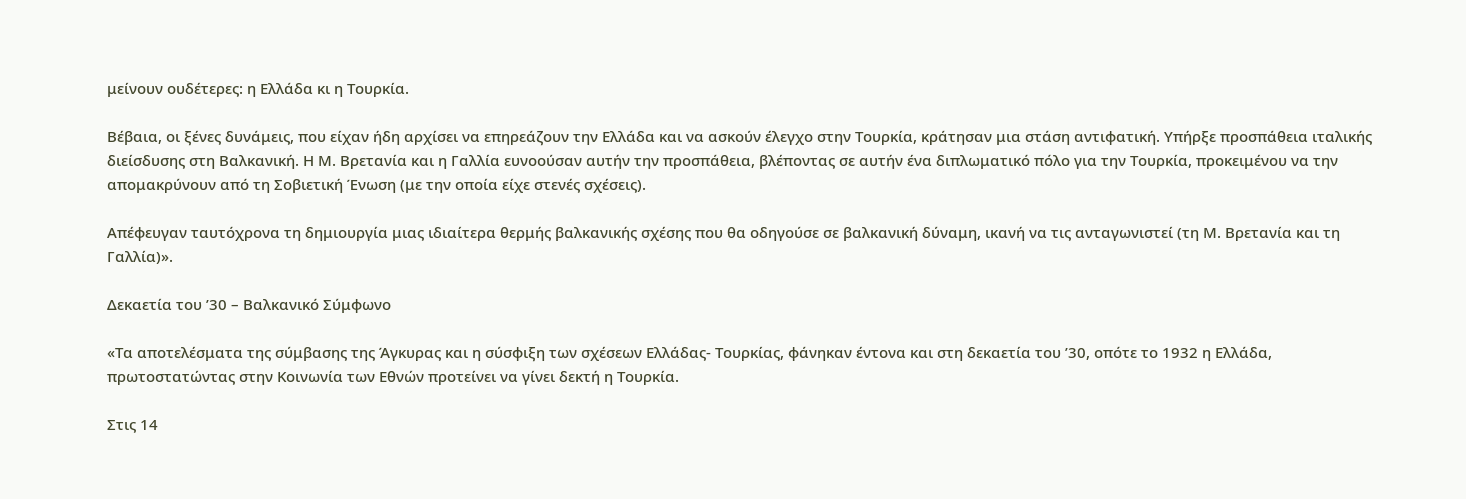μείνουν ουδέτερες: η Ελλάδα κι η Τουρκία.

Βέβαια, οι ξένες δυνάμεις, που είχαν ήδη αρχίσει να επηρεάζουν την Ελλάδα και να ασκούν έλεγχο στην Τουρκία, κράτησαν μια στάση αντιφατική. Υπήρξε προσπάθεια ιταλικής διείσδυσης στη Βαλκανική. Η Μ. Βρετανία και η Γαλλία ευνοούσαν αυτήν την προσπάθεια, βλέποντας σε αυτήν ένα διπλωματικό πόλο για την Τουρκία, προκειμένου να την απομακρύνουν από τη Σοβιετική Ένωση (με την οποία είχε στενές σχέσεις).

Απέφευγαν ταυτόχρονα τη δημιουργία μιας ιδιαίτερα θερμής βαλκανικής σχέσης που θα οδηγούσε σε βαλκανική δύναμη, ικανή να τις ανταγωνιστεί (τη Μ. Βρετανία και τη Γαλλία)».

Δεκαετία του ’30 – Βαλκανικό Σύμφωνο

«Τα αποτελέσματα της σύμβασης της Άγκυρας και η σύσφιξη των σχέσεων Ελλάδας- Τουρκίας, φάνηκαν έντονα και στη δεκαετία του ’30, οπότε το 1932 η Ελλάδα, πρωτοστατώντας στην Κοινωνία των Εθνών προτείνει να γίνει δεκτή η Τουρκία.

Στις 14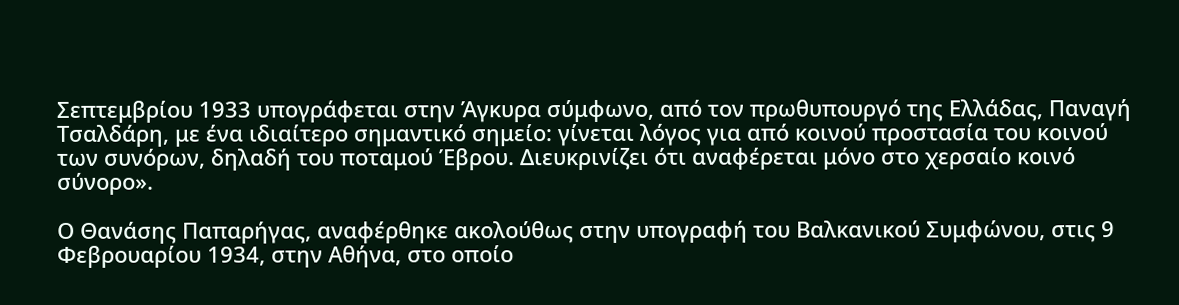Σεπτεμβρίου 1933 υπογράφεται στην Άγκυρα σύμφωνο, από τον πρωθυπουργό της Ελλάδας, Παναγή Τσαλδάρη, με ένα ιδιαίτερο σημαντικό σημείο: γίνεται λόγος για από κοινού προστασία του κοινού των συνόρων, δηλαδή του ποταμού Έβρου. Διευκρινίζει ότι αναφέρεται μόνο στο χερσαίο κοινό σύνορο».

Ο Θανάσης Παπαρήγας, αναφέρθηκε ακολούθως στην υπογραφή του Βαλκανικού Συμφώνου, στις 9 Φεβρουαρίου 1934, στην Αθήνα, στο οποίο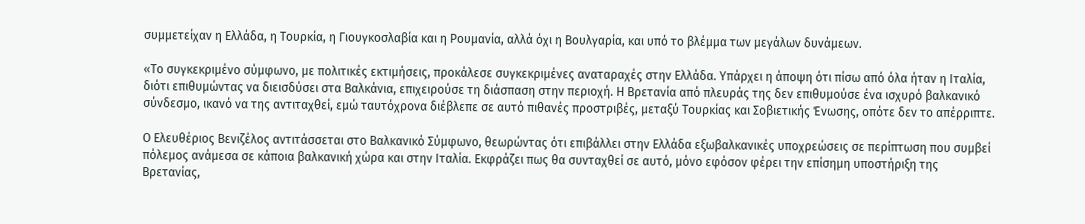συμμετείχαν η Ελλάδα, η Τουρκία, η Γιουγκοσλαβία και η Ρουμανία, αλλά όχι η Βουλγαρία, και υπό το βλέμμα των μεγάλων δυνάμεων.

«Το συγκεκριμένο σύμφωνο, με πολιτικές εκτιμήσεις, προκάλεσε συγκεκριμένες αναταραχές στην Ελλάδα. Υπάρχει η άποψη ότι πίσω από όλα ήταν η Ιταλία, διότι επιθυμώντας να διεισδύσει στα Βαλκάνια, επιχειρούσε τη διάσπαση στην περιοχή. Η Βρετανία από πλευράς της δεν επιθυμούσε ένα ισχυρό βαλκανικό σύνδεσμο, ικανό να της αντιταχθεί, εμώ ταυτόχρονα διέβλεπε σε αυτό πιθανές προστριβές, μεταξύ Τουρκίας και Σοβιετικής Ένωσης, οπότε δεν το απέρριπτε.

Ο Ελευθέριος Βενιζέλος αντιτάσσεται στο Βαλκανικό Σύμφωνο, θεωρώντας ότι επιβάλλει στην Ελλάδα εξωβαλκανικές υποχρεώσεις σε περίπτωση που συμβεί πόλεμος ανάμεσα σε κάποια βαλκανική χώρα και στην Ιταλία. Εκφράζει πως θα συνταχθεί σε αυτό, μόνο εφόσον φέρει την επίσημη υποστήριξη της Βρετανίας,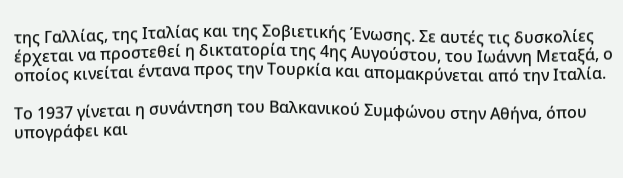της Γαλλίας, της Ιταλίας και της Σοβιετικής Ένωσης. Σε αυτές τις δυσκολίες έρχεται να προστεθεί η δικτατορία της 4ης Αυγούστου, του Ιωάννη Μεταξά, ο οποίος κινείται έντανα προς την Τουρκία και απομακρύνεται από την Ιταλία.

Το 1937 γίνεται η συνάντηση του Βαλκανικού Συμφώνου στην Αθήνα, όπου υπογράφει και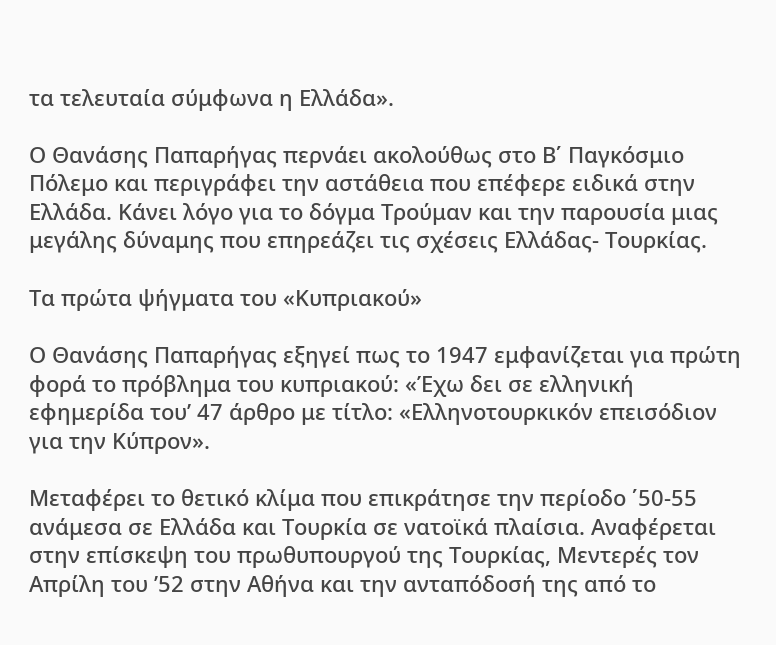τα τελευταία σύμφωνα η Ελλάδα».

Ο Θανάσης Παπαρήγας περνάει ακολούθως στο Β΄ Παγκόσμιο Πόλεμο και περιγράφει την αστάθεια που επέφερε ειδικά στην Ελλάδα. Κάνει λόγο για το δόγμα Τρούμαν και την παρουσία μιας μεγάλης δύναμης που επηρεάζει τις σχέσεις Ελλάδας- Τουρκίας.

Τα πρώτα ψήγματα του «Κυπριακού»

Ο Θανάσης Παπαρήγας εξηγεί πως το 1947 εμφανίζεται για πρώτη φορά το πρόβλημα του κυπριακού: «Έχω δει σε ελληνική εφημερίδα του’ 47 άρθρο με τίτλο: «Ελληνοτουρκικόν επεισόδιον για την Κύπρον».

Μεταφέρει το θετικό κλίμα που επικράτησε την περίοδο ΄50-55 ανάμεσα σε Ελλάδα και Τουρκία σε νατοϊκά πλαίσια. Αναφέρεται στην επίσκεψη του πρωθυπουργού της Τουρκίας, Μεντερές τον Απρίλη του ’52 στην Αθήνα και την ανταπόδοσή της από το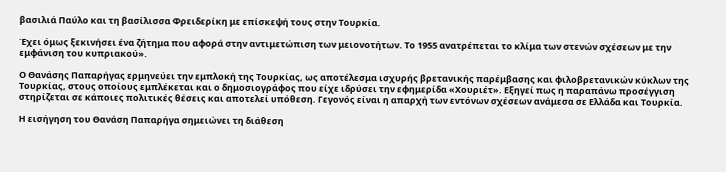βασιλιά Παύλο και τη βασίλισσα Φρειδερίκη με επίσκεψή τους στην Τουρκία.

Έχει όμως ξεκινήσει ένα ζήτημα που αφορά στην αντιμετώπιση των μειονοτήτων. Το 1955 ανατρέπεται το κλίμα των στενών σχέσεων με την εμφάνιση του κυπριακού».

Ο Θανάσης Παπαρήγας ερμηνεύει την εμπλοκή της Τουρκίας, ως αποτέλεσμα ισχυρής βρετανικής παρέμβασης και φιλοβρετανικών κύκλων της Τουρκίας, στους οποίους εμπλέκεται και ο δημοσιογράφος που είχε ιδρύσει την εφημερίδα «Χουριέτ». Εξηγεί πως η παραπάνω προσέγγιση στηρίζεται σε κάποιες πολιτικές θέσεις και αποτελεί υπόθεση. Γεγονός είναι η απαρχή των εντόνων σχέσεων ανάμεσα σε Ελλάδα και Τουρκία.

Η εισήγηση του Θανάση Παπαρήγα σημειώνει τη διάθεση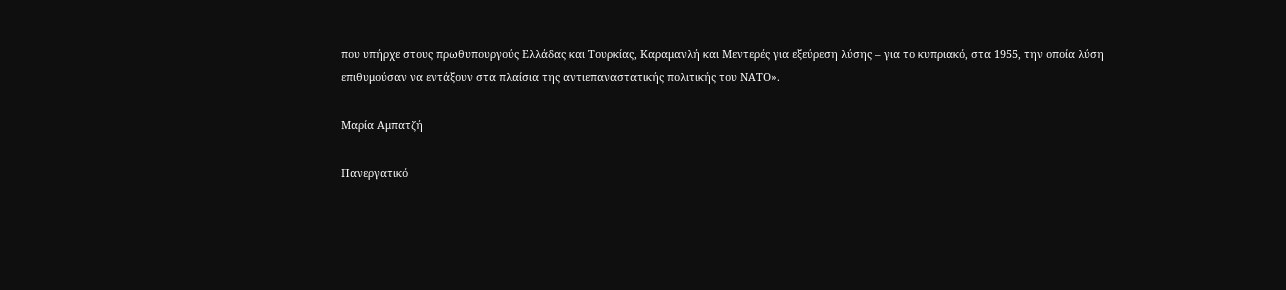που υπήρχε στους πρωθυπουργούς Ελλάδας και Τουρκίας, Καραμανλή και Μεντερές για εξεύρεση λύσης – για το κυπριακό, στα 1955, την οποία λύση επιθυμούσαν να εντάξουν στα πλαίσια της αντιεπαναστατικής πολιτικής του ΝΑΤΟ».

Μαρία Αμπατζή

Πανεργατικό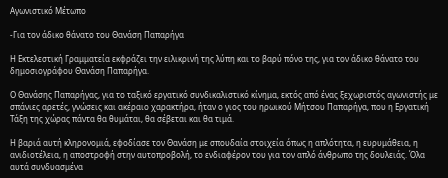Αγωνιστικό Μέτωπο

-Για τον άδικο θάνατο του Θανάση Παπαρήγα

Η Εκτελεστική Γραμματεία εκφράζει την ειλικρινή της λύπη και το βαρύ πόνο της, για τον άδικο θάνατο του δημοσιογράφου Θανάση Παπαρήγα.

Ο Θανάσης Παπαρήγας, για το ταξικό εργατικό συνδικαλιστικό κίνημα, εκτός από ένας ξεχωριστός αγωνιστής με σπάνιες αρετές, γνώσεις και ακέραιο χαρακτήρα, ήταν ο γιος του ηρωικού Μήτσου Παπαρήγα, που η Εργατική Τάξη της χώρας πάντα θα θυμάται, θα σέβεται και θα τιμά.

Η βαριά αυτή κληρονομιά, εφοδίασε τον Θανάση με σπουδαία στοιχεία όπως η απλότητα, η ευρυμάθεια, η ανιδιοτέλεια, η αποστροφή στην αυτοπροβολή, το ενδιαφέρον του για τον απλό άνθρωπο της δουλειάς. Όλα αυτά συνδυασμένα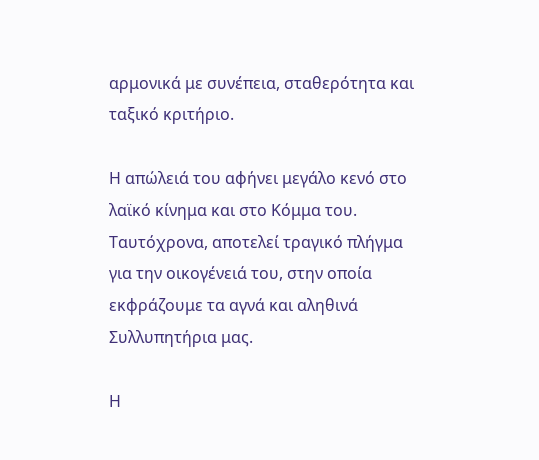αρμονικά με συνέπεια, σταθερότητα και ταξικό κριτήριο.

Η απώλειά του αφήνει μεγάλο κενό στο λαϊκό κίνημα και στο Κόμμα του. Ταυτόχρονα, αποτελεί τραγικό πλήγμα για την οικογένειά του, στην οποία εκφράζουμε τα αγνά και αληθινά Συλλυπητήρια μας.

Η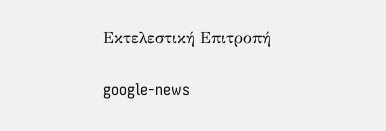Εκτελεστική Επιτροπή

google-news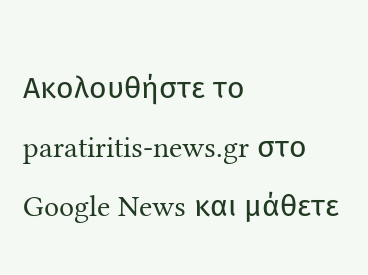Ακολουθήστε το paratiritis-news.gr στο Google News και μάθετε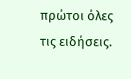πρώτοι όλες τις ειδήσεις.